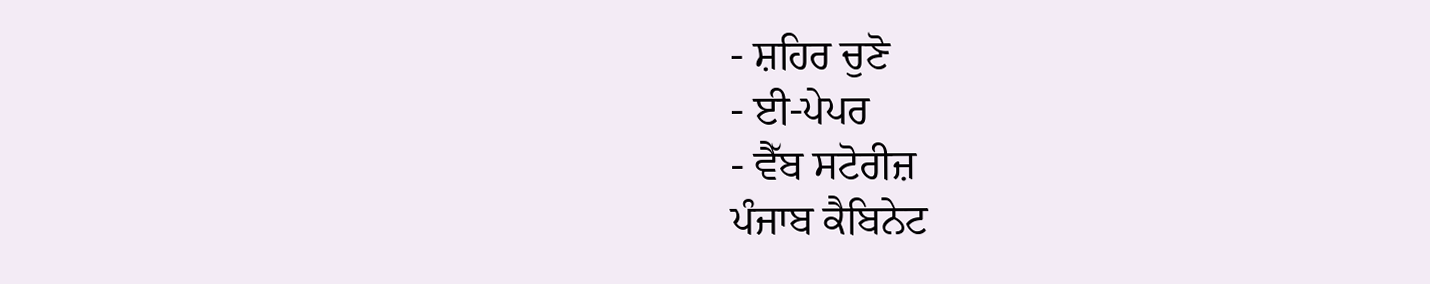- ਸ਼ਹਿਰ ਚੁਣੋ
- ਈ-ਪੇਪਰ
- ਵੈੱਬ ਸਟੋਰੀਜ਼
ਪੰਜਾਬ ਕੈਬਿਨੇਟ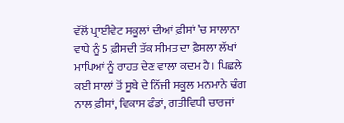ਵੱਲੋਂ ਪ੍ਰਾਈਵੇਟ ਸਕੂਲਾਂ ਦੀਆਂ ਫ਼ੀਸਾਂ ’ਚ ਸਾਲਾਨਾ ਵਾਧੇ ਨੂੰ 5 ਫ਼ੀਸਦੀ ਤੱਕ ਸੀਮਤ ਦਾ ਫ਼ੈਸਲਾ ਲੱਖਾਂ ਮਾਪਿਆਂ ਨੂੰ ਰਾਹਤ ਦੇਣ ਵਾਲਾ ਕਦਮ ਹੈ। ਪਿਛਲੇ ਕਈ ਸਾਲਾਂ ਤੋਂ ਸੂਬੇ ਦੇ ਨਿੱਜੀ ਸਕੂਲ ਮਨਮਾਨੇ ਢੰਗ ਨਾਲ ਫ਼ੀਸਾਂ, ਵਿਕਾਸ ਫੰਡਾਂ, ਗਤੀਵਿਧੀ ਚਾਰਜਾਂ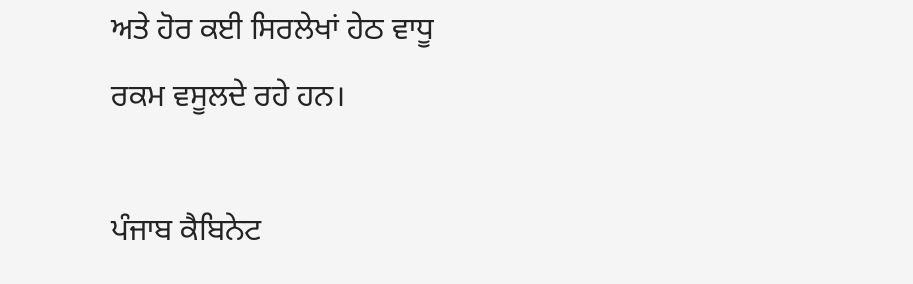ਅਤੇ ਹੋਰ ਕਈ ਸਿਰਲੇਖਾਂ ਹੇਠ ਵਾਧੂ ਰਕਮ ਵਸੂਲਦੇ ਰਹੇ ਹਨ।

ਪੰਜਾਬ ਕੈਬਿਨੇਟ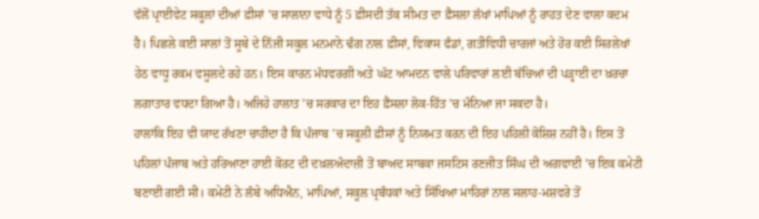ਵੱਲੋਂ ਪ੍ਰਾਈਵੇਟ ਸਕੂਲਾਂ ਦੀਆਂ ਫ਼ੀਸਾਂ ’ਚ ਸਾਲਾਨਾ ਵਾਧੇ ਨੂੰ 5 ਫ਼ੀਸਦੀ ਤੱਕ ਸੀਮਤ ਦਾ ਫ਼ੈਸਲਾ ਲੱਖਾਂ ਮਾਪਿਆਂ ਨੂੰ ਰਾਹਤ ਦੇਣ ਵਾਲਾ ਕਦਮ ਹੈ। ਪਿਛਲੇ ਕਈ ਸਾਲਾਂ ਤੋਂ ਸੂਬੇ ਦੇ ਨਿੱਜੀ ਸਕੂਲ ਮਨਮਾਨੇ ਢੰਗ ਨਾਲ ਫ਼ੀਸਾਂ, ਵਿਕਾਸ ਫੰਡਾਂ, ਗਤੀਵਿਧੀ ਚਾਰਜਾਂ ਅਤੇ ਹੋਰ ਕਈ ਸਿਰਲੇਖਾਂ ਹੇਠ ਵਾਧੂ ਰਕਮ ਵਸੂਲਦੇ ਰਹੇ ਹਨ। ਇਸ ਕਾਰਨ ਮੱਧਵਰਗੀ ਅਤੇ ਘੱਟ ਆਮਦਨ ਵਾਲੇ ਪਰਿਵਾਰਾਂ ਲਈ ਬੱਚਿਆਂ ਦੀ ਪੜ੍ਹਾਈ ਦਾ ਖ਼ਰਚਾ ਲਗਾਤਾਰ ਵਧਦਾ ਗਿਆ ਹੈ। ਅਜਿਹੇ ਹਾਲਾਤ ’ਚ ਸਰਕਾਰ ਦਾ ਇਹ ਫ਼ੈਸਲਾ ਲੋਕ-ਹਿੱਤ ’ਚ ਮੰਨਿਆ ਜਾ ਸਕਦਾ ਹੈ।
ਹਾਲਾਂਕਿ ਇਹ ਵੀ ਯਾਦ ਰੱਖਣਾ ਚਾਹੀਦਾ ਹੈ ਕਿ ਪੰਜਾਬ ’ਚ ਸਕੂਲੀ ਫ਼ੀਸਾਂ ਨੂੰ ਨਿਯਮਤ ਕਰਨ ਦੀ ਇਹ ਪਹਿਲੀ ਕੋਸ਼ਿਸ਼ ਨਹੀਂ ਹੈ। ਇਸ ਤੋਂ ਪਹਿਲਾਂ ਪੰਜਾਬ ਅਤੇ ਹਰਿਆਣਾ ਹਾਈ ਕੋਰਟ ਦੀ ਦਖ਼ਲਅੰਦਾਜ਼ੀ ਤੋਂ ਬਾਅਦ ਸਾਬਕਾ ਜਸਟਿਸ ਰਣਜੀਤ ਸਿੰਘ ਦੀ ਅਗਵਾਈ ’ਚ ਇਕ ਕਮੇਟੀ ਬਣਾਈ ਗਈ ਸੀ। ਕਮੇਟੀ ਨੇ ਲੰਬੇ ਅਧਿਐਨ, ਮਾਪਿਆਂ, ਸਕੂਲ ਪ੍ਰਬੰਧਕਾਂ ਅਤੇ ਸਿੱਖਿਆ ਮਾਹਿਰਾਂ ਨਾਲ ਸਲਾਹ-ਮਸ਼ਵਰੇ ਤੋਂ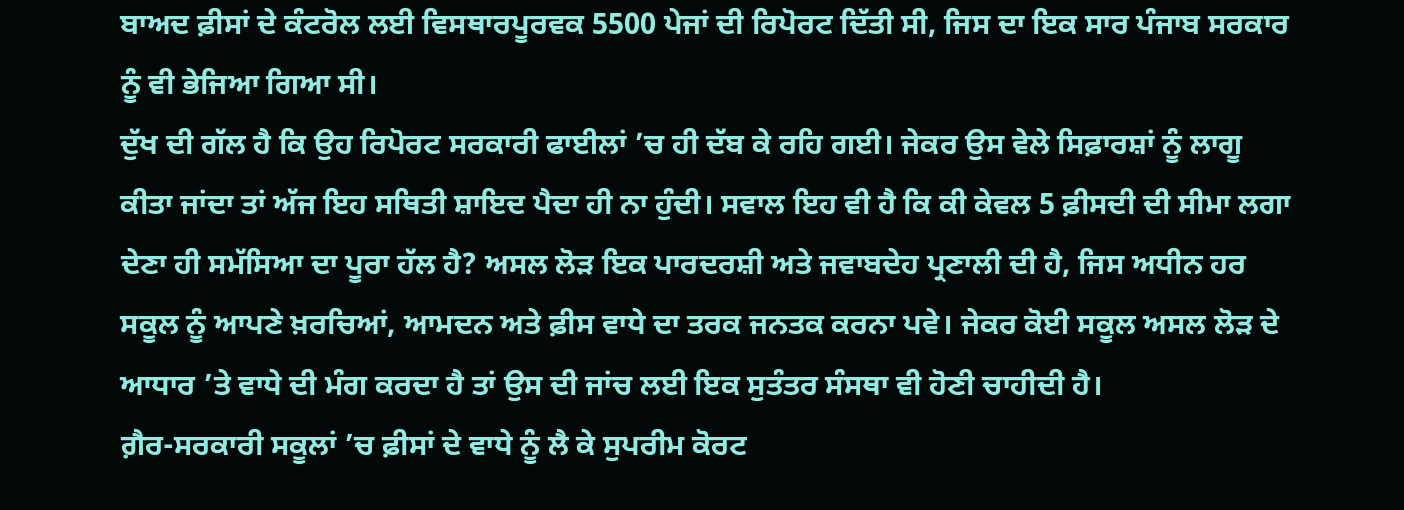ਬਾਅਦ ਫ਼ੀਸਾਂ ਦੇ ਕੰਟਰੋਲ ਲਈ ਵਿਸਥਾਰਪੂਰਵਕ 5500 ਪੇਜਾਂ ਦੀ ਰਿਪੋਰਟ ਦਿੱਤੀ ਸੀ, ਜਿਸ ਦਾ ਇਕ ਸਾਰ ਪੰਜਾਬ ਸਰਕਾਰ ਨੂੰ ਵੀ ਭੇਜਿਆ ਗਿਆ ਸੀ।
ਦੁੱਖ ਦੀ ਗੱਲ ਹੈ ਕਿ ਉਹ ਰਿਪੋਰਟ ਸਰਕਾਰੀ ਫਾਈਲਾਂ ’ਚ ਹੀ ਦੱਬ ਕੇ ਰਹਿ ਗਈ। ਜੇਕਰ ਉਸ ਵੇਲੇ ਸਿਫ਼ਾਰਸ਼ਾਂ ਨੂੰ ਲਾਗੂ ਕੀਤਾ ਜਾਂਦਾ ਤਾਂ ਅੱਜ ਇਹ ਸਥਿਤੀ ਸ਼ਾਇਦ ਪੈਦਾ ਹੀ ਨਾ ਹੁੰਦੀ। ਸਵਾਲ ਇਹ ਵੀ ਹੈ ਕਿ ਕੀ ਕੇਵਲ 5 ਫ਼ੀਸਦੀ ਦੀ ਸੀਮਾ ਲਗਾ ਦੇਣਾ ਹੀ ਸਮੱਸਿਆ ਦਾ ਪੂਰਾ ਹੱਲ ਹੈ? ਅਸਲ ਲੋੜ ਇਕ ਪਾਰਦਰਸ਼ੀ ਅਤੇ ਜਵਾਬਦੇਹ ਪ੍ਰਣਾਲੀ ਦੀ ਹੈ, ਜਿਸ ਅਧੀਨ ਹਰ ਸਕੂਲ ਨੂੰ ਆਪਣੇ ਖ਼ਰਚਿਆਂ, ਆਮਦਨ ਅਤੇ ਫ਼ੀਸ ਵਾਧੇ ਦਾ ਤਰਕ ਜਨਤਕ ਕਰਨਾ ਪਵੇ। ਜੇਕਰ ਕੋਈ ਸਕੂਲ ਅਸਲ ਲੋੜ ਦੇ ਆਧਾਰ ’ਤੇ ਵਾਧੇ ਦੀ ਮੰਗ ਕਰਦਾ ਹੈ ਤਾਂ ਉਸ ਦੀ ਜਾਂਚ ਲਈ ਇਕ ਸੁਤੰਤਰ ਸੰਸਥਾ ਵੀ ਹੋਣੀ ਚਾਹੀਦੀ ਹੈ।
ਗ਼ੈਰ-ਸਰਕਾਰੀ ਸਕੂਲਾਂ ’ਚ ਫ਼ੀਸਾਂ ਦੇ ਵਾਧੇ ਨੂੰ ਲੈ ਕੇ ਸੁਪਰੀਮ ਕੋਰਟ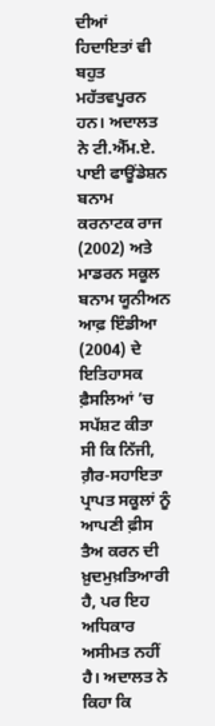ਦੀਆਂ ਹਿਦਾਇਤਾਂ ਵੀ ਬਹੁਤ ਮਹੱਤਵਪੂਰਨ ਹਨ। ਅਦਾਲਤ ਨੇ ਟੀ.ਐੱਮ.ਏ. ਪਾਈ ਫਾਊਂਡੇਸ਼ਨ ਬਨਾਮ ਕਰਨਾਟਕ ਰਾਜ (2002) ਅਤੇ ਮਾਡਰਨ ਸਕੂਲ ਬਨਾਮ ਯੂਨੀਅਨ ਆਫ਼ ਇੰਡੀਆ (2004) ਦੇ ਇਤਿਹਾਸਕ ਫ਼ੈਸਲਿਆਂ ’ਚ ਸਪੱਸ਼ਟ ਕੀਤਾ ਸੀ ਕਿ ਨਿੱਜੀ, ਗ਼ੈਰ-ਸਹਾਇਤਾ ਪ੍ਰਾਪਤ ਸਕੂਲਾਂ ਨੂੰ ਆਪਣੀ ਫ਼ੀਸ ਤੈਅ ਕਰਨ ਦੀ ਖ਼ੁਦਮੁਖ਼ਤਿਆਰੀ ਹੈ, ਪਰ ਇਹ ਅਧਿਕਾਰ ਅਸੀਮਤ ਨਹੀਂ ਹੈ। ਅਦਾਲਤ ਨੇ ਕਿਹਾ ਕਿ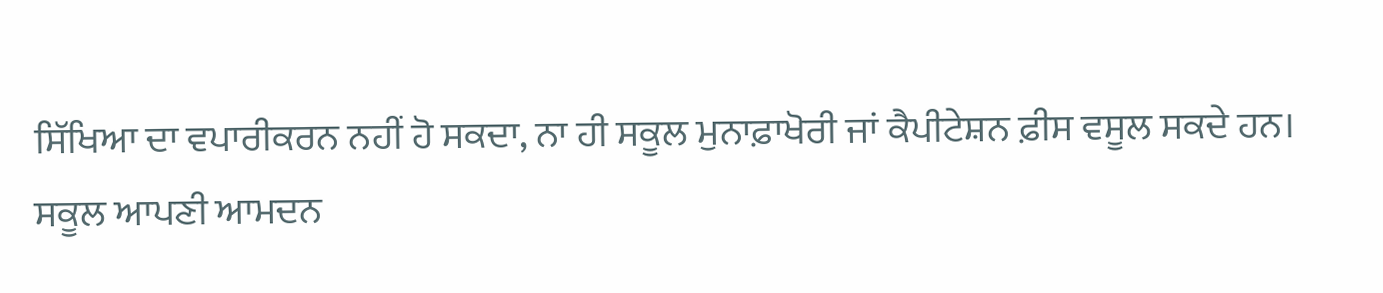ਸਿੱਖਿਆ ਦਾ ਵਪਾਰੀਕਰਨ ਨਹੀਂ ਹੋ ਸਕਦਾ, ਨਾ ਹੀ ਸਕੂਲ ਮੁਨਾਫ਼ਾਖੋਰੀ ਜਾਂ ਕੈਪੀਟੇਸ਼ਨ ਫ਼ੀਸ ਵਸੂਲ ਸਕਦੇ ਹਨ।
ਸਕੂਲ ਆਪਣੀ ਆਮਦਨ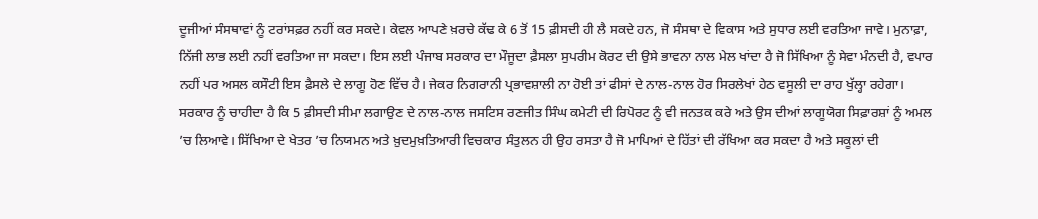ਦੂਜੀਆਂ ਸੰਸਥਾਵਾਂ ਨੂੰ ਟਰਾਂਸਫ਼ਰ ਨਹੀਂ ਕਰ ਸਕਦੇ। ਕੇਵਲ ਆਪਣੇ ਖ਼ਰਚੇ ਕੱਢ ਕੇ 6 ਤੋਂ 15 ਫ਼ੀਸਦੀ ਹੀ ਲੈ ਸਕਦੇ ਹਨ, ਜੋ ਸੰਸਥਾ ਦੇ ਵਿਕਾਸ ਅਤੇ ਸੁਧਾਰ ਲਈ ਵਰਤਿਆ ਜਾਵੇ। ਮੁਨਾਫ਼ਾ, ਨਿੱਜੀ ਲਾਭ ਲਈ ਨਹੀਂ ਵਰਤਿਆ ਜਾ ਸਕਦਾ। ਇਸ ਲਈ ਪੰਜਾਬ ਸਰਕਾਰ ਦਾ ਮੌਜੂਦਾ ਫ਼ੈਸਲਾ ਸੁਪਰੀਮ ਕੋਰਟ ਦੀ ਉਸੇ ਭਾਵਨਾ ਨਾਲ ਮੇਲ ਖਾਂਦਾ ਹੈ ਜੋ ਸਿੱਖਿਆ ਨੂੰ ਸੇਵਾ ਮੰਨਦੀ ਹੈ, ਵਪਾਰ ਨਹੀਂ ਪਰ ਅਸਲ ਕਸੌਟੀ ਇਸ ਫ਼ੈਸਲੇ ਦੇ ਲਾਗੂ ਹੋਣ ਵਿੱਚ ਹੈ। ਜੇਕਰ ਨਿਗਰਾਨੀ ਪ੍ਰਭਾਵਸ਼ਾਲੀ ਨਾ ਹੋਈ ਤਾਂ ਫੀਸਾਂ ਦੇ ਨਾਲ-ਨਾਲ ਹੋਰ ਸਿਰਲੇਖਾਂ ਹੇਠ ਵਸੂਲੀ ਦਾ ਰਾਹ ਖੁੱਲ੍ਹਾ ਰਹੇਗਾ।
ਸਰਕਾਰ ਨੂੰ ਚਾਹੀਦਾ ਹੈ ਕਿ 5 ਫ਼ੀਸਦੀ ਸੀਮਾ ਲਗਾਉਣ ਦੇ ਨਾਲ-ਨਾਲ ਜਸਟਿਸ ਰਣਜੀਤ ਸਿੰਘ ਕਮੇਟੀ ਦੀ ਰਿਪੋਰਟ ਨੂੰ ਵੀ ਜਨਤਕ ਕਰੇ ਅਤੇ ਉਸ ਦੀਆਂ ਲਾਗੂਯੋਗ ਸਿਫ਼ਾਰਸ਼ਾਂ ਨੂੰ ਅਮਲ ’ਚ ਲਿਆਵੇ। ਸਿੱਖਿਆ ਦੇ ਖੇਤਰ ’ਚ ਨਿਯਮਨ ਅਤੇ ਖ਼ੁਦਮੁਖ਼ਤਿਆਰੀ ਵਿਚਕਾਰ ਸੰਤੁਲਨ ਹੀ ਉਹ ਰਸਤਾ ਹੈ ਜੋ ਮਾਪਿਆਂ ਦੇ ਹਿੱਤਾਂ ਦੀ ਰੱਖਿਆ ਕਰ ਸਕਦਾ ਹੈ ਅਤੇ ਸਕੂਲਾਂ ਦੀ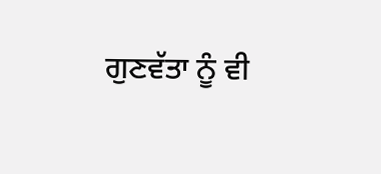ਗੁਣਵੱਤਾ ਨੂੰ ਵੀ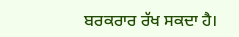ਬਰਕਰਾਰ ਰੱਖ ਸਕਦਾ ਹੈ।